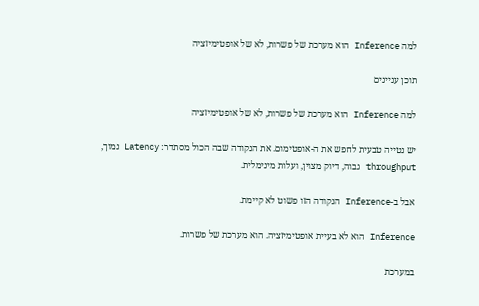למה Inference הוא מערכת של פשרות, לא של אופטימיזציה

תוכן עניינים

למה Inference הוא מערכת של פשרות, לא של אופטימיזציה

יש נטייה טבעית לחפש את ה-אופטימום. את הנקודה שבה הכול מסתדר: Latency נמוך, throughput גבוה, דיוק מצוין, ועלות מינימלית.

אבל ב-Inference הנקודה הזו פשוט לא קיימת.

Inference הוא לא בעיית אופטימיזציה. הוא מערכת של פשרות.

במערכת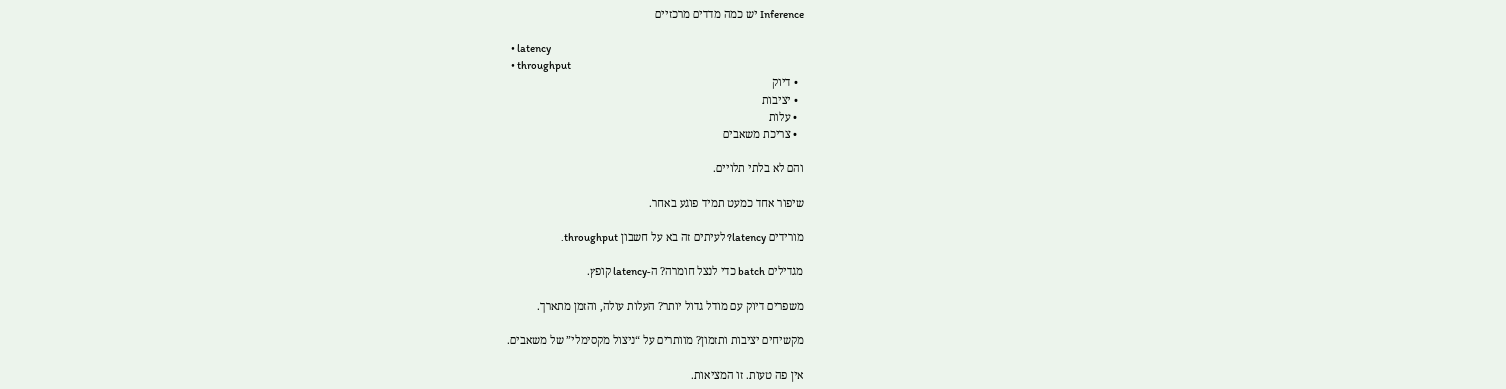Inference יש כמה מדדים מרכזיים

  • latency
  • throughput
  • דיוק
  • יציבות
  • עלות
  • צריכת משאבים

והם לא בלתי תלויים.

שיפור אחד כמעט תמיד פוגע באחר.

מורידים latency? לעיתים זה בא על חשבון throughput.

מגדילים batch כדי לנצל חומרה? ה-latency קופץ.

משפרים דיוק עם מודל גדול יותר? העלות עולה, והזמן מתארך.

מקשיחים יציבות ותזמון? מוותרים על “ניצול מקסימלי” של משאבים.

אין פה טעות. זו המציאות.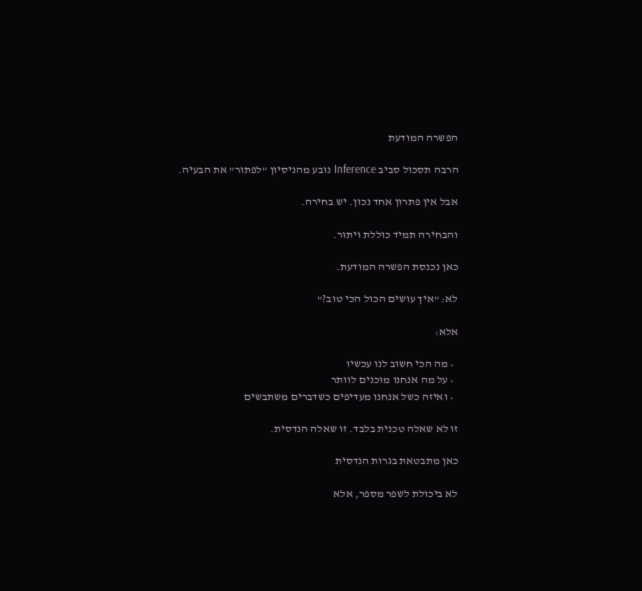הפשרה המודעת

הרבה תסכול סביב Inference נובע מהניסיון “לפתור” את הבעיה.

אבל אין פתרון אחד נכון. יש בחירה.

והבחירה תמיד כוללת ויתור.

כאן נכנסת הפשרה המודעת.

לא: “איך עושים הכול הכי טוב?”

אלא:

  • מה הכי חשוב לנו עכשיו
  • על מה אנחנו מוכנים לוותר
  • ואיזה כשל אנחנו מעדיפים כשדברים משתבשים

זו לא שאלה טכנית בלבד. זו שאלה הנדסית.

כאן מתבטאת בגרות הנדסית

לא ביכולת לשפר מספר, אלא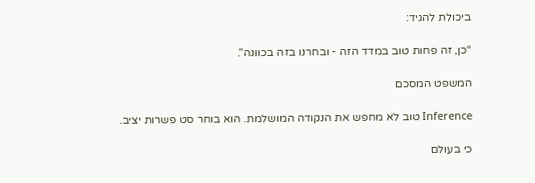ביכולת להגיד:

“כן, זה פחות טוב במדד הזה - ובחרנו בזה בכוונה”.

המשפט המסכם

Inference טוב לא מחפש את הנקודה המושלמת. הוא בוחר סט פשרות יציב.

כי בעולם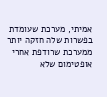אמיתי, מערכת שעומדת בפשרות שלה חזקה יותר ממערכת שרודפת אחרי אופטימום שלא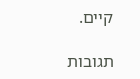קיים.

תגובות